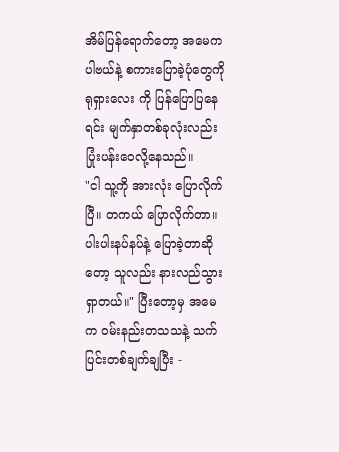အိမ်ပြန်ရောက်တော့ အမေက ပါဗယ်နဲ့ စကားပြောခဲ့ပုံတွေကို ရုရှားလေး ကို ပြန်ပြောပြနေရင်း မျက်နှာတစ်ခုလုံးလည်း ပြုံးပန်းဝေလို့နေသည်။
"ငါ သူ့ကို အားလုံး ပြောလိုက်ပြီ။ တကယ် ပြောလိုက်တာ။ ပါးပါးနပ်နပ်နဲ့ ပြောခဲ့တာဆိုတော့ သူလည်း နားလည်သွားရှာတယ်။" ပြီးတော့မှ အမေက ဝမ်းနည်းတသသနဲ့ သက်ပြင်းတစ်ချက်ချပြီး -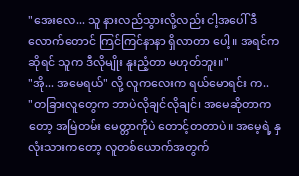"အေးလေ... သူ နားလည်သွားလို့လည်း ငါ့အပေါ် ဒီလောက်တောင် ကြင်ကြင်နာနာ ရှိလာတာ ပေါ့။ အရင်ကဆိုရင် သူက ဒီလိုမျိုး နူးညံ့တာ မဟုတ်ဘူး။"
"အို... အမေရယ်" လို့ လူကလေးက ရယ်မောရင်း က..
"တခြားလူတွေက ဘာပဲလိုချင်လိုချင်၊ အမေဆိုတာကတော့ အမြဲတမ်း မေတ္တာကိုပဲ တောင့်တတာပဲ။ အမေ့ရဲ့ နှလုံးသားကတော့ လူတစ်ယောက်အတွက်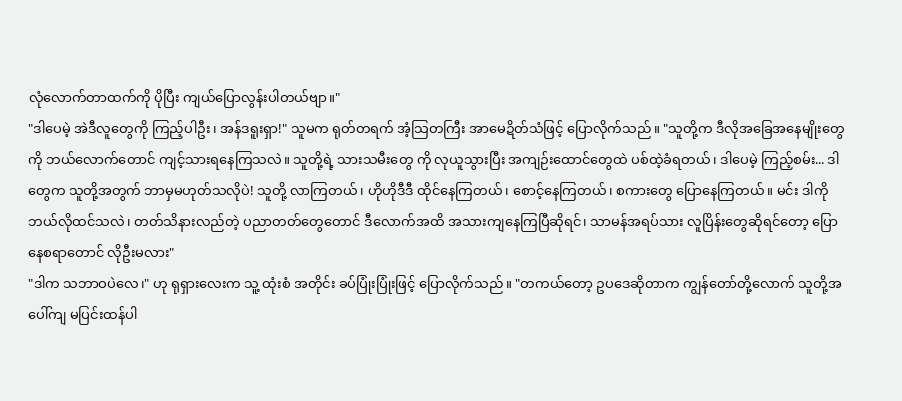လုံလောက်တာထက်ကို ပိုပြီး ကျယ်ပြောလွန်းပါတယ်ဗျာ။"
"ဒါပေမဲ့ အဲဒီလူတွေကို ကြည့်ပါဦး၊ အန်ဒရူးရှာ!" သူမက ရုတ်တရက် အံ့သြတကြီး အာမေဍိတ်သံဖြင့် ပြောလိုက်သည်။ "သူတို့က ဒီလိုအခြေအနေမျိုးတွေကို ဘယ်လောက်တောင် ကျင့်သားရနေကြသလဲ။ သူတို့ရဲ့ သားသမီးတွေ ကို လုယူသွားပြီး အကျဉ်းထောင်တွေထဲ ပစ်ထဲ့ခံရတယ်၊ ဒါပေမဲ့ ကြည့်စမ်း... ဒါတွေက သူတို့အတွက် ဘာမှမဟုတ်သလိုပဲ! သူတို့ လာကြတယ်၊ ဟိုဟိုဒီဒီ ထိုင်နေကြတယ်၊ စောင့်နေကြတယ်၊ စကားတွေ ပြောနေကြတယ်။ မင်း ဒါကို ဘယ်လိုထင်သလဲ၊ တတ်သိနားလည်တဲ့ ပညာတတ်တွေတောင် ဒီလောက်အထိ အသားကျနေကြပြီဆိုရင်၊ သာမန်အရပ်သား လူပြိန်းတွေဆိုရင်တော့ ပြောနေစရာတောင် လိုဦးမလား"
"ဒါက သဘာဝပဲလေ၊" ဟု ရုရှားလေးက သူ့ ထုံးစံ အတိုင်း ခပ်ပြုံးပြုံးဖြင့် ပြောလိုက်သည်။ "တကယ်တော့ ဥပဒေဆိုတာက ကျွန်တော်တို့လောက် သူတို့အပေါ်ကျ မပြင်းထန်ပါ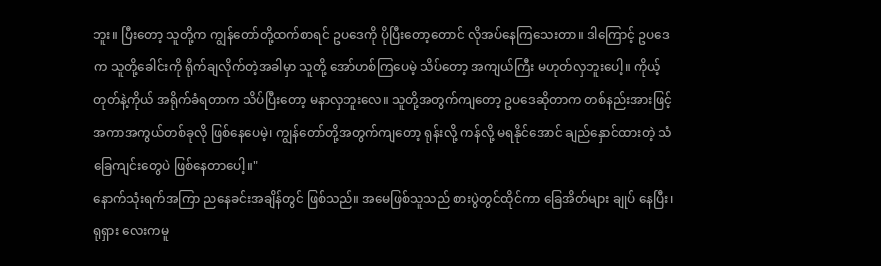ဘူး။ ပြီးတော့ သူတို့က ကျွန်တော်တို့ထက်စာရင် ဥပဒေကို ပိုပြီးတော့တောင် လိုအပ်နေကြသေးတာ။ ဒါကြောင့် ဥပဒေက သူတို့ခေါင်းကို ရိုက်ချလိုက်တဲ့အခါမှာ သူတို့ အော်ဟစ်ကြပေမဲ့ သိပ်တော့ အကျယ်ကြီး မဟုတ်လှဘူးပေါ့။ ကိုယ့်တုတ်နဲ့ကိုယ် အရိုက်ခံရတာက သိပ်ပြီးတော့ မနာလှဘူးလေ။ သူတို့အတွက်ကျတော့ ဥပဒေဆိုတာက တစ်နည်းအားဖြင့် အကာအကွယ်တစ်ခုလို ဖြစ်နေပေမဲ့၊ ကျွန်တော်တို့အတွက်ကျတော့ ရုန်းလို့ ကန်လို့ မရနိုင်အောင် ချည်နှောင်ထားတဲ့ သံခြေကျင်းတွေပဲ ဖြစ်နေတာပေါ့။"
နောက်သုံးရက်အကြာ ညနေခင်းအချိန်တွင် ဖြစ်သည်။ အမေဖြစ်သူသည် စားပွဲတွင်ထိုင်ကာ ခြေအိတ်များ ချုပ် နေပြီး၊ ရုရှား လေးကမူ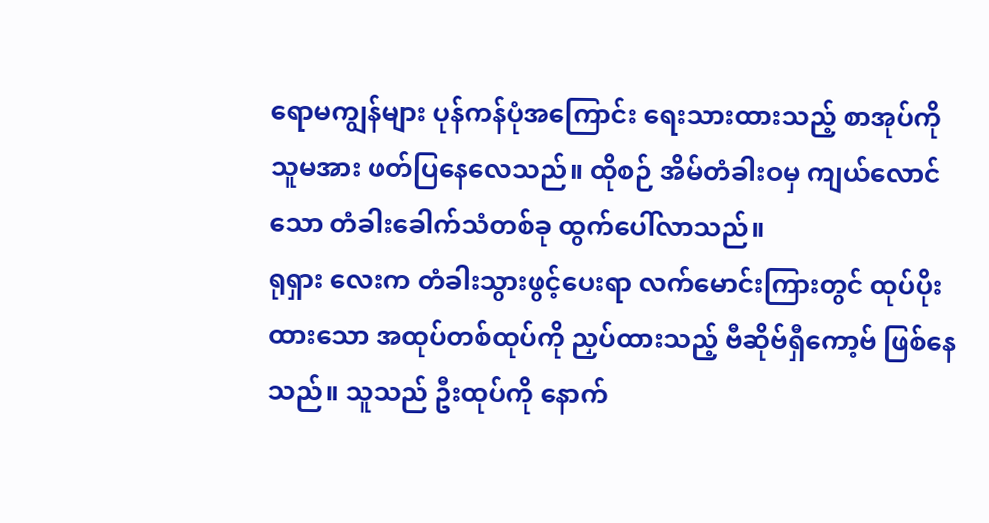ရောမကျွန်များ ပုန်ကန်ပုံအကြောင်း ရေးသားထားသည့် စာအုပ်ကို သူမအား ဖတ်ပြနေလေသည်။ ထိုစဉ် အိမ်တံခါးဝမှ ကျယ်လောင်သော တံခါးခေါက်သံတစ်ခု ထွက်ပေါ်လာသည်။
ရုရှား လေးက တံခါးသွားဖွင့်ပေးရာ လက်မောင်းကြားတွင် ထုပ်ပိုးထားသော အထုပ်တစ်ထုပ်ကို ညှပ်ထားသည့် ဗီဆိုဗ်ရှီကော့ဗ် ဖြစ်နေသည်။ သူသည် ဦးထုပ်ကို နောက်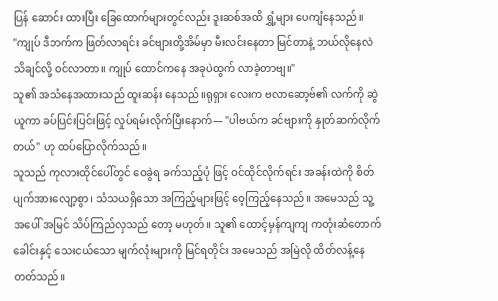ပြန် ဆောင်း ထားပြီး ခြေထောက်များတွင်လည်း ဒူးဆစ်အထိ ရွှံ့များ ပေကျံနေသည်။
"ကျုပ် ဒီဘက်က ဖြတ်လာရင်း ခင်ဗျားတို့အိမ်မှာ မီးလင်းနေတာ မြင်တာနဲ့ ဘယ်လိုနေလဲ သိချင်လို့ ဝင်လာတာ။ ကျုပ် ထောင်ကနေ အခုပဲထွက် လာခဲ့တာဗျ။"
သူ၏ အသံနေအထားသည် ထူးဆန်း နေသည်။ရုရှား လေးက ဗလာဆော့ဗ်၏ လက်ကို ဆွဲယူကာ ခပ်ပြင်းပြင်းဖြင့် လှုပ်ရမ်းလိုက်ပြီးနောက်— "ပါဗယ်က ခင်ဗျားကို နှုတ်ဆက်လိုက်တယ်" ဟု ထပ်ပြောလိုက်သည်။
သူသည် ကုလားထိုင်ပေါ်တွင် ဝေခွဲရ ခက်သည့်ပုံ ဖြင့် ဝင်ထိုင်လိုက်ရင်း အခန်းထဲကို စိတ်ပျက်အားလျော့စွာ၊ သံသယရှိသော အကြည့်များဖြင့် ဝေ့ကြည့်နေသည်။ အမေသည် သူ့ အပေါ် အမြင် သိပ်ကြည်လှသည် တော့ မဟုတ်။ သူ၏ ထောင့်မှန်ကျကျ ကတုံးဆံတောက် ခေါင်းနှင့် သေးငယ်သော မျက်လုံးများကို မြင်ရတိုင်း အမေသည် အမြဲလို ထိတ်လန့်နေတတ်သည်။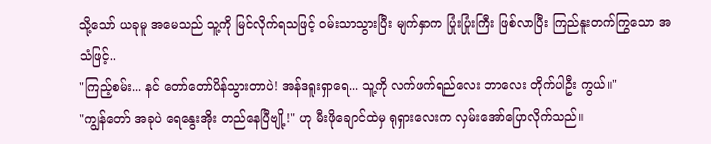သို့သော် ယခုမူ အမေသည် သူ့ကို မြင်လိုက်ရသဖြင့် ဝမ်းသာသွားပြီး မျက်နှာက ပြုံးပြုံးကြီး ဖြစ်လာပြီး ကြည်နူးတက်ကြွသော အသံဖြင့်..
"ကြည့်စမ်း... နင် တော်တော်ပိန်သွားတာပဲ! အန်ဒရူးရှာရေ... သူ့ကို လက်ဖက်ရည်လေး ဘာလေး တိုက်ပါဦး ကွယ်။"
"ကျွန်တော် အခုပဲ ရေနွေးအိုး တည်နေပြီဗျို့!" ဟု မီးဖိုချောင်ထဲမှ ရုရှားလေးက လှမ်းအော်ပြောလိုက်သည်။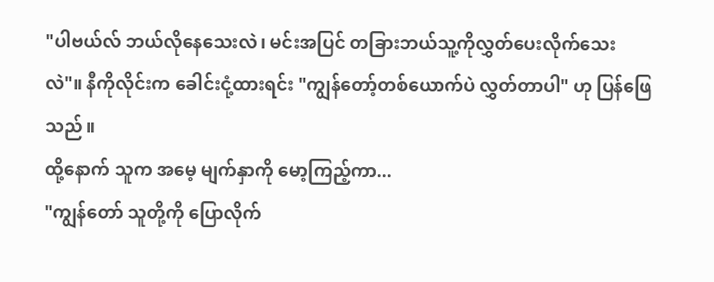"ပါဗယ်လ် ဘယ်လိုနေသေးလဲ၊ မင်းအပြင် တခြားဘယ်သူ့ကိုလွှတ်ပေးလိုက်သေးလဲ"။ နီကိုလိုင်းက ခေါင်းငုံ့ထားရင်း "ကျွန်တော့်တစ်ယောက်ပဲ လွှတ်တာပါ" ဟု ပြန်ဖြေသည်။
ထို့နောက် သူက အမေ့ မျက်နှာကို မော့ကြည့်ကာ...
"ကျွန်တော် သူတို့ကို ပြောလိုက်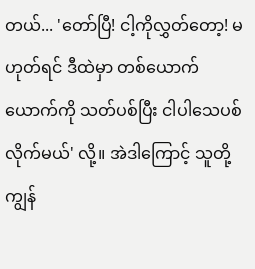တယ်... 'တော်ပြီ! ငါ့ကိုလွှတ်တော့! မဟုတ်ရင် ဒီထဲမှာ တစ်ယောက်ယောက်ကို သတ်ပစ်ပြီး ငါပါသေပစ်လိုက်မယ်' လို့။ အဲဒါကြောင့် သူတို့ ကျွန်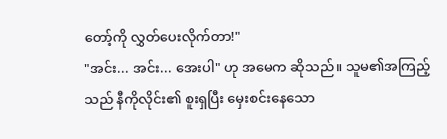တော့်ကို လွှတ်ပေးလိုက်တာ!"
"အင်း... အင်း... အေးပါ" ဟု အမေက ဆိုသည်။ သူမ၏အကြည့်သည် နီကိုလိုင်း၏ စူးရှပြီး မှေးစင်းနေသော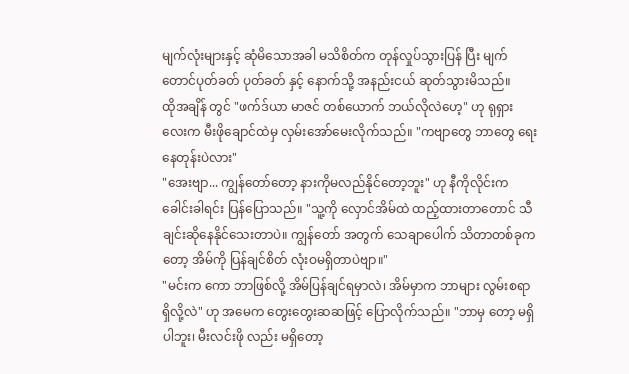မျက်လုံးများနှင့် ဆုံမိသောအခါ မသိစိတ်က တုန်လှုပ်သွားပြန် ပြီး မျက်တောင်ပုတ်ခတ် ပုတ်ခတ် နှင့် နောက်သို့ အနည်းငယ် ဆုတ်သွားမိသည်။
ထိုအချိန် တွင် "ဖက်ဒ်ယာ မာဇင် တစ်ယောက် ဘယ်လိုလဲဟေ့" ဟု ရုရှား လေးက မီးဖိုချောင်ထဲမှ လှမ်းအော်မေးလိုက်သည်။ "ကဗျာတွေ ဘာတွေ ရေးနေတုန်းပဲလား"
"အေးဗျာ... ကျွန်တော်တော့ နားကိုမလည်နိုင်တော့ဘူး" ဟု နီကိုလိုင်းက ခေါင်းခါရင်း ပြန်ပြောသည်။ "သူ့ကို လှောင်အိမ်ထဲ ထည့်ထားတာတောင် သီချင်းဆိုနေနိုင်သေးတာပဲ။ ကျွန်တော် အတွက် သေချာပေါက် သိတာတစ်ခုကတော့ အိမ်ကို ပြန်ချင်စိတ် လုံးဝမရှိတာပဲဗျာ။"
"မင်းက ကော ဘာဖြစ်လို့ အိမ်ပြန်ချင်ရမှာလဲ၊ အိမ်မှာက ဘာများ လွမ်းစရာ ရှိလို့လဲ" ဟု အမေက တွေးတွေးဆဆဖြင့် ပြောလိုက်သည်။ "ဘာမှ တော့ မရှိပါဘူး၊ မီးလင်းဖို လည်း မရှိတော့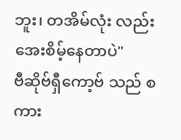ဘူး၊ တအိမ်လုံး လည်း အေးစိမ့်နေတာပဲ"
ဗီဆိုဗ်ရှီကော့ဗ် သည် စကား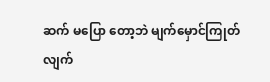ဆက် မပြော တော့ဘဲ မျက်မှောင်ကြုတ်လျက်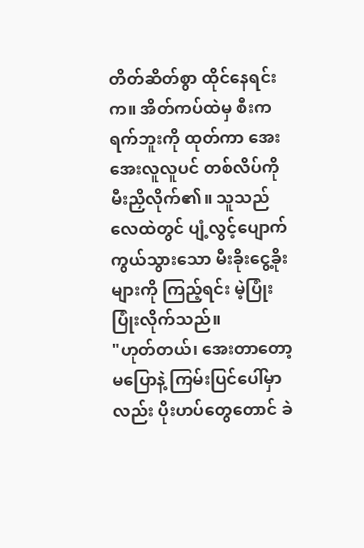တိတ်ဆိတ်စွာ ထိုင်နေရင်းက။ အိတ်ကပ်ထဲမှ စီးကရက်ဘူးကို ထုတ်ကာ အေးအေးလူလူပင် တစ်လိပ်ကို မီးညှိလိုက်၏။ သူသည် လေထဲတွင် ပျံ့လွင့်ပျောက်ကွယ်သွားသော မီးခိုးငွေ့ခိုးများကို ကြည့်ရင်း မဲ့ပြုံး ပြုံးလိုက်သည်။
"ဟုတ်တယ်၊ အေးတာတော့ မပြောနဲ့ ကြမ်းပြင်ပေါ်မှာလည်း ပိုးဟပ်တွေတောင် ခဲ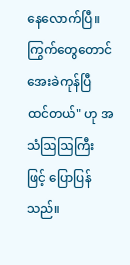နေလောက်ပြီ။ ကြွက်တွေတောင် အေးခဲကုန်ပြီ ထင်တယ်" ဟု အသံဩဩကြီး ဖြင့် ပြောပြန်သည်။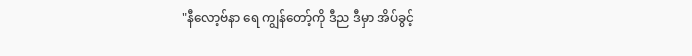"နီလော့ဗ်နာ ရေ ကျွန်တော့်ကို ဒီည ဒီမှာ အိပ်ခွင့်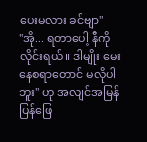ပေးမလား ခင်ဗျာ"
"အို... ရတာပေါ့ နီကိုလိုင်းရယ်။ ဒါမျိုး မေးနေစရာတောင် မလိုပါဘူး" ဟု အလျင်အမြန် ပြန်ဖြေ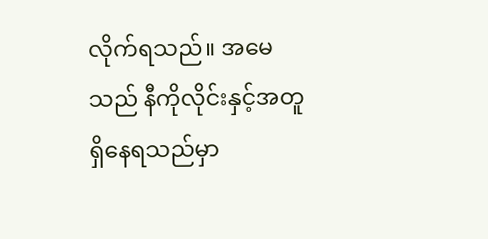လိုက်ရသည်။ အမေသည် နီကိုလိုင်းနှင့်အတူ ရှိနေရသည်မှာ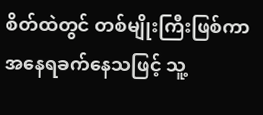စိတ်ထဲတွင် တစ်မျိုးကြီးဖြစ်ကာ အနေရခက်နေသဖြင့် သူ့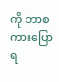ကို ဘာစကားပြောရ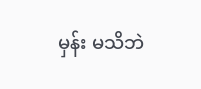မှန်း မသိဘဲ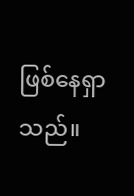ဖြစ်နေရှာသည်။